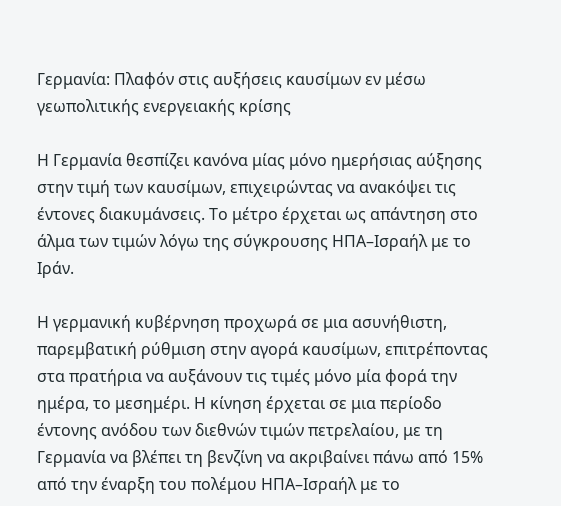Γερμανία: Πλαφόν στις αυξήσεις καυσίμων εν μέσω γεωπολιτικής ενεργειακής κρίσης

Η Γερμανία θεσπίζει κανόνα μίας μόνο ημερήσιας αύξησης στην τιμή των καυσίμων, επιχειρώντας να ανακόψει τις έντονες διακυμάνσεις. Το μέτρο έρχεται ως απάντηση στο άλμα των τιμών λόγω της σύγκρουσης ΗΠΑ–Ισραήλ με το Ιράν.

Η γερμανική κυβέρνηση προχωρά σε μια ασυνήθιστη, παρεμβατική ρύθμιση στην αγορά καυσίμων, επιτρέποντας στα πρατήρια να αυξάνουν τις τιμές μόνο μία φορά την ημέρα, το μεσημέρι. Η κίνηση έρχεται σε μια περίοδο έντονης ανόδου των διεθνών τιμών πετρελαίου, με τη Γερμανία να βλέπει τη βενζίνη να ακριβαίνει πάνω από 15% από την έναρξη του πολέμου ΗΠΑ–Ισραήλ με το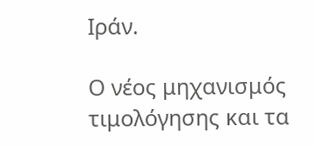Ιράν.

Ο νέος μηχανισμός τιμολόγησης και τα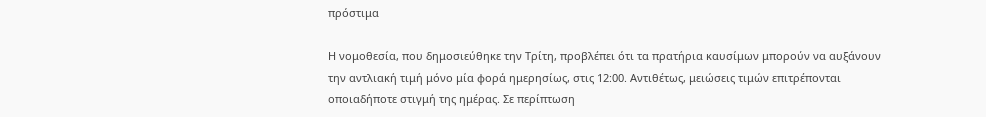πρόστιμα

Η νομοθεσία, που δημοσιεύθηκε την Τρίτη, προβλέπει ότι τα πρατήρια καυσίμων μπορούν να αυξάνουν την αντλιακή τιμή μόνο μία φορά ημερησίως, στις 12:00. Αντιθέτως, μειώσεις τιμών επιτρέπονται οποιαδήποτε στιγμή της ημέρας. Σε περίπτωση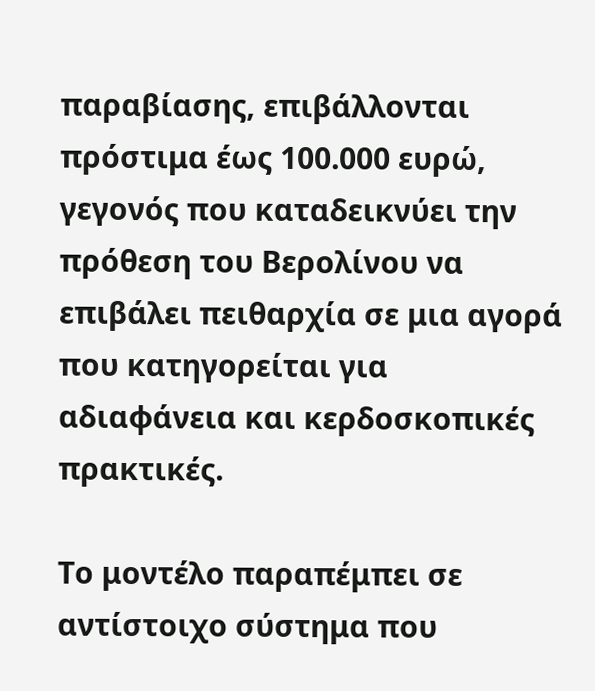παραβίασης, επιβάλλονται πρόστιμα έως 100.000 ευρώ, γεγονός που καταδεικνύει την πρόθεση του Βερολίνου να επιβάλει πειθαρχία σε μια αγορά που κατηγορείται για αδιαφάνεια και κερδοσκοπικές πρακτικές.

Το μοντέλο παραπέμπει σε αντίστοιχο σύστημα που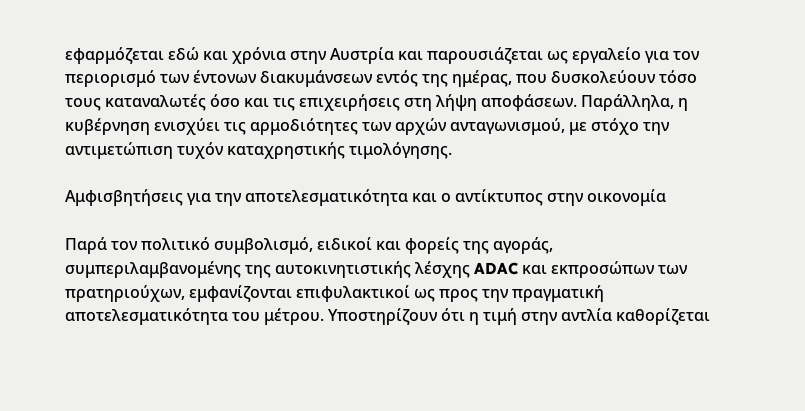εφαρμόζεται εδώ και χρόνια στην Αυστρία και παρουσιάζεται ως εργαλείο για τον περιορισμό των έντονων διακυμάνσεων εντός της ημέρας, που δυσκολεύουν τόσο τους καταναλωτές όσο και τις επιχειρήσεις στη λήψη αποφάσεων. Παράλληλα, η κυβέρνηση ενισχύει τις αρμοδιότητες των αρχών ανταγωνισμού, με στόχο την αντιμετώπιση τυχόν καταχρηστικής τιμολόγησης.

Αμφισβητήσεις για την αποτελεσματικότητα και ο αντίκτυπος στην οικονομία

Παρά τον πολιτικό συμβολισμό, ειδικοί και φορείς της αγοράς, συμπεριλαμβανομένης της αυτοκινητιστικής λέσχης ADAC και εκπροσώπων των πρατηριούχων, εμφανίζονται επιφυλακτικοί ως προς την πραγματική αποτελεσματικότητα του μέτρου. Υποστηρίζουν ότι η τιμή στην αντλία καθορίζεται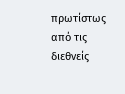πρωτίστως από τις διεθνείς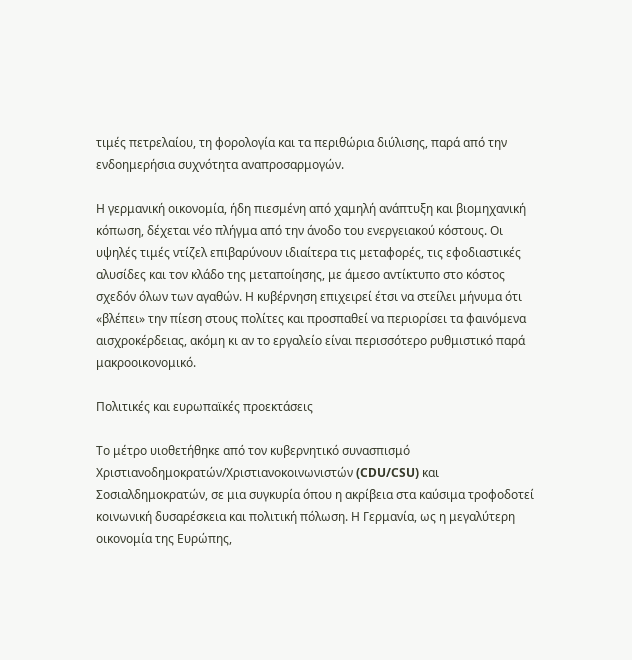τιμές πετρελαίου, τη φορολογία και τα περιθώρια διύλισης, παρά από την ενδοημερήσια συχνότητα αναπροσαρμογών.

Η γερμανική οικονομία, ήδη πιεσμένη από χαμηλή ανάπτυξη και βιομηχανική κόπωση, δέχεται νέο πλήγμα από την άνοδο του ενεργειακού κόστους. Οι υψηλές τιμές ντίζελ επιβαρύνουν ιδιαίτερα τις μεταφορές, τις εφοδιαστικές αλυσίδες και τον κλάδο της μεταποίησης, με άμεσο αντίκτυπο στο κόστος σχεδόν όλων των αγαθών. Η κυβέρνηση επιχειρεί έτσι να στείλει μήνυμα ότι «βλέπει» την πίεση στους πολίτες και προσπαθεί να περιορίσει τα φαινόμενα αισχροκέρδειας, ακόμη κι αν το εργαλείο είναι περισσότερο ρυθμιστικό παρά μακροοικονομικό.

Πολιτικές και ευρωπαϊκές προεκτάσεις

Το μέτρο υιοθετήθηκε από τον κυβερνητικό συνασπισμό Χριστιανοδημοκρατών/Χριστιανοκοινωνιστών (CDU/CSU) και Σοσιαλδημοκρατών, σε μια συγκυρία όπου η ακρίβεια στα καύσιμα τροφοδοτεί κοινωνική δυσαρέσκεια και πολιτική πόλωση. Η Γερμανία, ως η μεγαλύτερη οικονομία της Ευρώπης,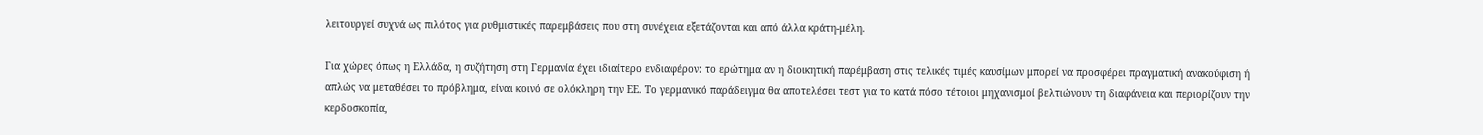λειτουργεί συχνά ως πιλότος για ρυθμιστικές παρεμβάσεις που στη συνέχεια εξετάζονται και από άλλα κράτη-μέλη.

Για χώρες όπως η Ελλάδα, η συζήτηση στη Γερμανία έχει ιδιαίτερο ενδιαφέρον: το ερώτημα αν η διοικητική παρέμβαση στις τελικές τιμές καυσίμων μπορεί να προσφέρει πραγματική ανακούφιση ή απλώς να μεταθέσει το πρόβλημα, είναι κοινό σε ολόκληρη την ΕΕ. Το γερμανικό παράδειγμα θα αποτελέσει τεστ για το κατά πόσο τέτοιοι μηχανισμοί βελτιώνουν τη διαφάνεια και περιορίζουν την κερδοσκοπία,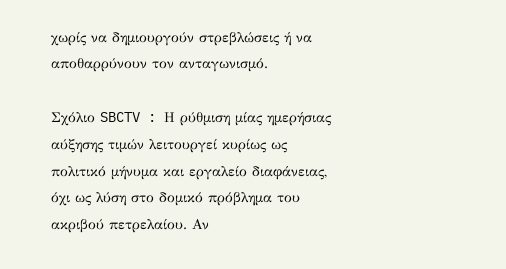χωρίς να δημιουργούν στρεβλώσεις ή να αποθαρρύνουν τον ανταγωνισμό.

Σχόλιο SBCTV : Η ρύθμιση μίας ημερήσιας αύξησης τιμών λειτουργεί κυρίως ως πολιτικό μήνυμα και εργαλείο διαφάνειας, όχι ως λύση στο δομικό πρόβλημα του ακριβού πετρελαίου. Αν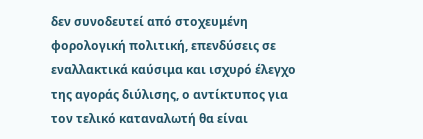δεν συνοδευτεί από στοχευμένη φορολογική πολιτική, επενδύσεις σε εναλλακτικά καύσιμα και ισχυρό έλεγχο της αγοράς διύλισης, ο αντίκτυπος για τον τελικό καταναλωτή θα είναι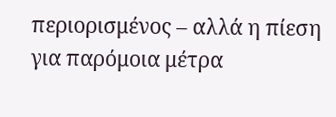περιορισμένος – αλλά η πίεση για παρόμοια μέτρα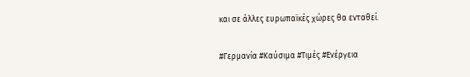και σε άλλες ευρωπαϊκές χώρες θα ενταθεί.

#Γερμανία #Καύσιμα #Τιμές #Ενέργεια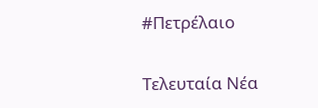#Πετρέλαιο

Τελευταία Νέα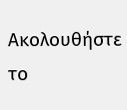Ακολουθήστε το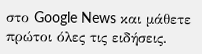στο Google News και μάθετε πρώτοι όλες τις ειδήσεις.